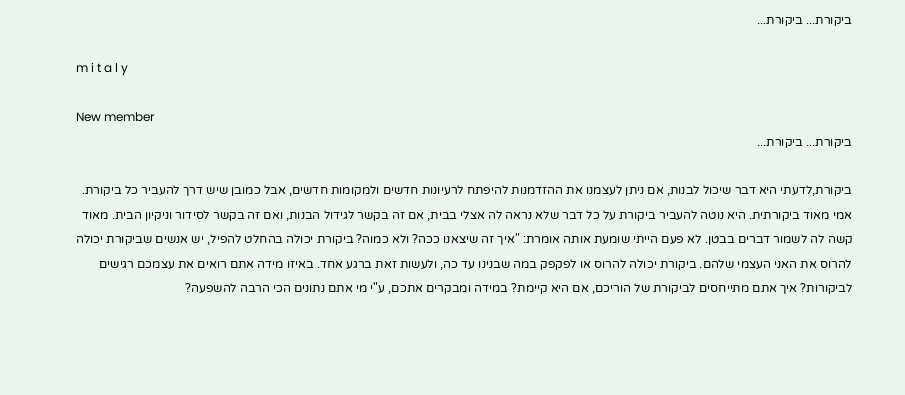ביקורת... ביקורת...

m i t a l y

New member
ביקורת... ביקורת...

ביקורת,לדעתי היא דבר שיכול לבנות, אם ניתן לעצמנו את ההזדמנות להיפתח לרעיונות חדשים ולמקומות חדשים, אבל כמובן שיש דרך להעביר כל ביקורת. אמי מאוד ביקורתית. היא נוטה להעביר ביקורת על כל דבר שלא נראה לה אצלי בבית, אם זה בקשר לגידול הבנות, ואם זה בקשר לסידור וניקיון הבית. מאוד קשה לה לשמור דברים בבטן. לא פעם הייתי שומעת אותה אומרת: "איך זה שיצאנו ככה? ולא כמוה? ביקורת יכולה בהחלט להפיל, יש אנשים שביקורת יכולה להרוס את האני העצמי שלהם. ביקורת יכולה להרוס או לפקפק במה שבנינו עד כה, ולעשות זאת ברגע אחד. באיזו מידה אתם רואים את עצמכם רגישים לביקורות? איך אתם מתייחסים לביקורת של הוריכם, אם היא קיימת? במידה ומבקרים אתכם, ע"י מי אתם נתונים הכי הרבה להשפעה?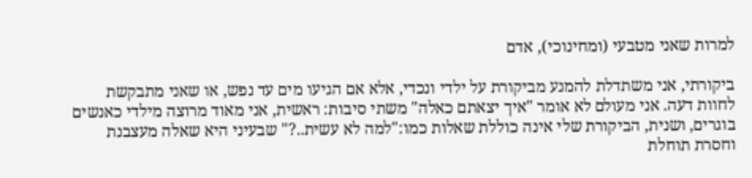למרות שאני מטבעי (ומחינוכי), אדם

ביקורתי, אני משתדלת להמנע מביקורת על ילדי ונכדי, אלא אם הגיעו מים עד נפש, או שאני מתבקשת לחוות דעה. אני מעולם לא אומר "איך יצאתם כאלה" משתי סיבות: ראשית, אני מאוד מרוצה מילדי כאנשים בוגרים, ושנית, הביקורת שלי אינה כוללת שאלות כמו:"למה לא עשית..?" שבעיני היא שאלה מעצבנת וחסרת תוחלת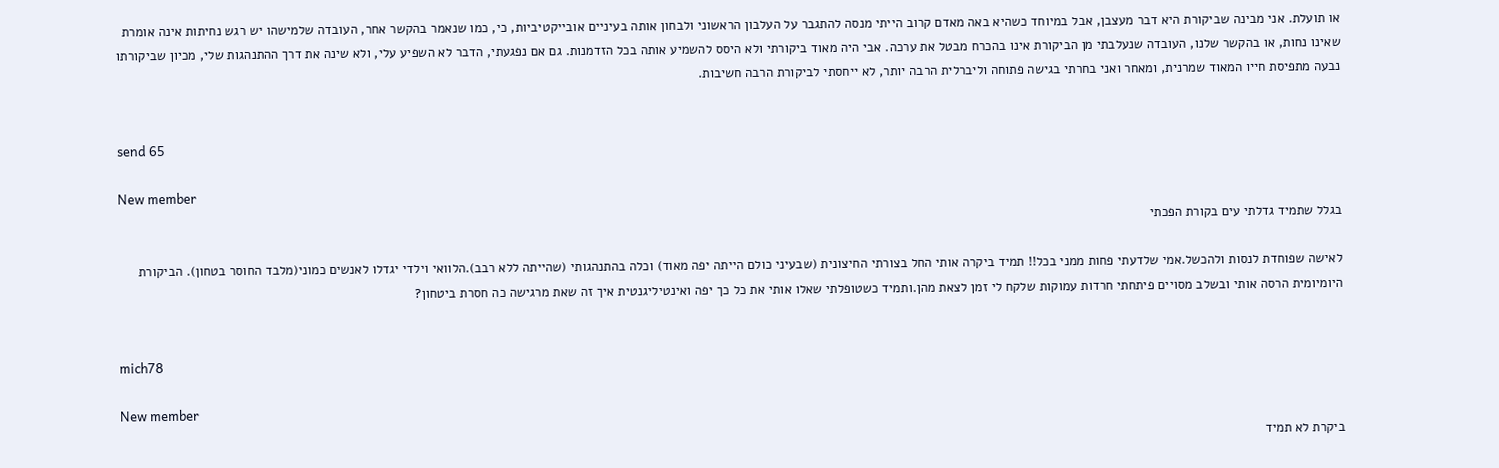או תועלת. אני מבינה שביקורת היא דבר מעצבן, אבל במיוחד כשהיא באה מאדם קרוב הייתי מנסה להתגבר על העלבון הראשוני ולבחון אותה בעיניים אובייקטיביות, כי, כמו שנאמר בהקשר אחר, העובדה שלמישהו יש רגש נחיתות אינה אומרת שאינו נחות, או בהקשר שלנו, העובדה שנעלבתי מן הביקורת אינו בהכרח מבטל את ערכה. אבי היה מאוד ביקורתי ולא היסס להשמיע אותה בכל הזדמנות. גם אם נפגעתי, הדבר לא השפיע עלי, ולא שינה את דרך ההתנהגות שלי, מכיון שביקורתו נבעה מתפיסת חייו המאוד שמרנית, ומאחר ואני בחרתי בגישה פתוחה וליברלית הרבה יותר, לא ייחסתי לביקורת הרבה חשיבות.


send 65

New member
בגלל שתמיד גדלתי עים בקורת הפכתי

לאישה שפוחדת לנסות ולהכשל.אמי שלדעתי פחות ממני בכל!! תמיד ביקרה אותי החל בצורתי החיצונית (שבעיני כולם הייתה יפה מאוד) וכלה בהתנהגותי (שהייתה ללא רבב).הלוואי וילדי יגדלו לאנשים כמוני(מלבד החוסר בטחון). הביקורת היומיומית הרסה אותי ובשלב מסויים פיתחתי חרדות עמוקות שלקח לי זמן לצאת מהן.ותמיד כשטופלתי שאלו אותי את כל כך יפה ואינטיליגנטית איך זה שאת מרגישה כה חסרת ביטחון?


mich78

New member
ביקרת לא תמיד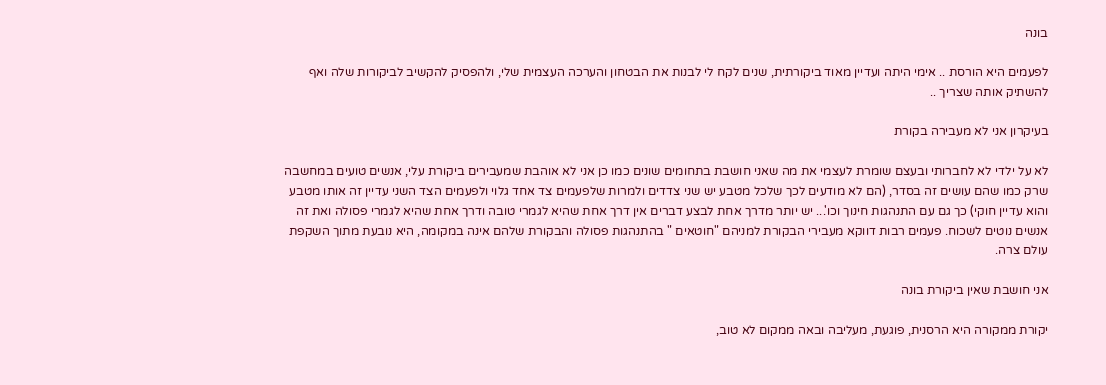בונה

לפעמים היא הורסת .. אימי היתה ועדיין מאוד ביקורתית, שנים לקח לי לבנות את הבטחון והערכה העצמית שלי, ולהפסיק להקשיב לביקורות שלה ואף להשתיק אותה שצריך ..

בעיקרון אני לא מעבירה בקורת

לא על ילדי לא לחברותי ובעצם שומרת לעצמי את מה שאני חושבת בתחומים שונים כמו כן אני לא אוהבת שמעבירים ביקורת עלי, אנשים טועים במחשבה שרק כמו שהם עושים זה בסדר, (הם לא מודעים לכך שלכל מטבע יש שני צדדים ולמרות שלפעמים צד אחד גלוי ולפעמים הצד השני עדיין זה אותו מטבע והוא עדיין חוקי) כך גם עם התנהגות חינוך וכו'... יש יותר מדרך אחת לבצע דברים אין דרך אחת שהיא לגמרי טובה ודרך אחת שהיא לגמרי פסולה ואת זה אנשים נוטים לשכוח. פעמים רבות דווקא מעבירי הבקורת למניהם "חוטאים " בהתנהגות פסולה והבקורת שלהם אינה במקומה, היא נובעת מתוך השקפת עולם צרה.

אני חושבת שאין ביקורת בונה

יקורת ממקורה היא הרסנית, פוגעת, מעליבה ובאה ממקום לא טוב,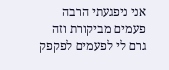אני ניפגעתי הרבה פעמים מביקורת וזה גרם לי לפעמים לפקפק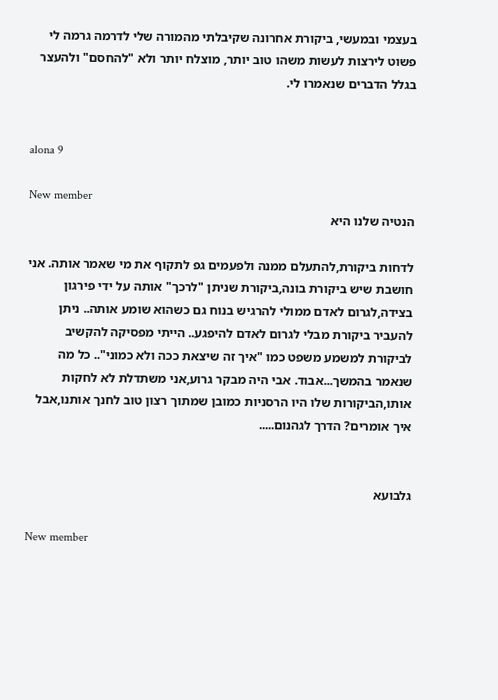בעצמי ובמעשי, ביקורת אחרונה שקיבלתי מהמורה שלי לדרמה גרמה לי פשוט לירצות לעשות משהו טוב יותר, מוצלח יותר ולא "להחסם" ולהעצר בגלל הדברים שנאמרו לי.


alona 9

New member
הנטיה שלנו היא

לדחות ביקורת,להתעלם ממנה ולפעמים גפ לתקוף את מי שאמר אותה. אני חושבת שיש ביקורת בונה,ביקורת שניתן "לרכך" אותה על ידי פירגון בצידה,לגרום לאדם ממולי להרגיש בנוח גם כשהוא שומע אותה.. ניתן להעביר ביקורת מבלי לגרום לאדם להיפגע.. הייתי מפסיקה להקשיב לביקורת למשמע משפט כמו "איך זה שיצאת ככה ולא כמוני".. כל מה שנאמר בהמשך...אבוד. אבי היה מבקר גרוע,אני משתדלת לא לחקות אותו,הביקורות שלו היו הרסניות כמובן שמתוך רצון טוב לחנך אותנו,אבל איך אומרים? הדרך לגהנום.....


גלבועא

New member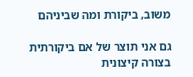משוב, ביקורת ומה שביניהם

גם אני תוצר של אם ביקורתית בצורה קיצונית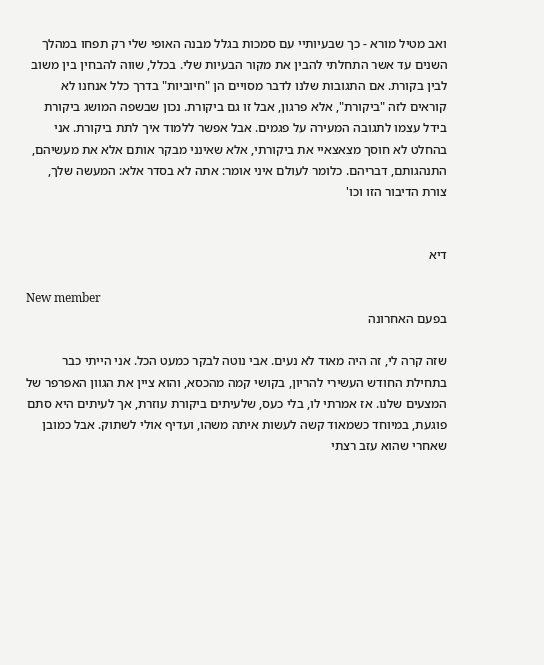ואב מטיל מורא - כך שבעיותיי עם סמכות בגלל מבנה האופי שלי רק תפחו במהלך השנים עד אשר התחלתי להבין את מקור הבעיות שלי. בכלל, שווה להבחין בין משוב לבין בקורת. אם התגובות שלנו לדבר מסויים הן "חיוביות" בדרך כלל אנחנו לא קוראים לזה "ביקורת", אלא פרגון, אבל זו גם ביקורת. נכון שבשפה המושג ביקורת בידל עצמו לתגובה המעירה על פגמים. אבל אפשר ללמוד איך לתת ביקורת. אני בהחלט לא חוסך מצאצאיי את ביקורתי, אלא שאינני מבקר אותם אלא את מעשיהם, התנהגותם, דבריהם. כלומר לעולם איני אומר: אתה לא בסדר אלא: המעשה שלך, צורת הדיבור הזו וכו'


דיא

New member
בפעם האחרונה

שזה קרה לי, זה היה מאוד לא נעים. אבי נוטה לבקר כמעט הכל. אני הייתי כבר בתחילת החודש העשירי להריון, בקושי קמה מהכסא, והוא ציין את הגוון האפרפר של המצעים שלנו. אז אמרתי לו, בלי כעס, שלעיתים ביקורת עוזרת, אך לעיתים היא סתם פוגעת, במיוחד כשמאוד קשה לעשות איתה משהו, ועדיף אולי לשתוק. אבל כמובן שאחרי שהוא עזב רצתי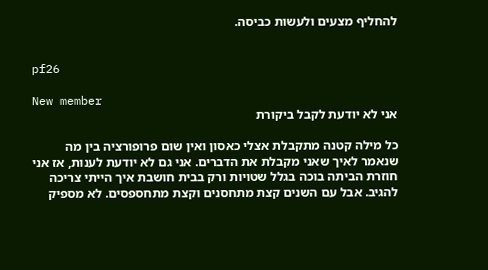להחליף מצעים ולעשות כביסה.


pf26

New member
אני לא יודעת לקבל ביקורת

כל מילה קטנה מתקבלת אצלי כאסון ואין שום פרופורציה בין מה שנאמר לאיך שאני מקבלת את הדברים. אני גם לא יודעת לענות, אז אני חוזרת הביתה בוכה בגלל שטויות ורק בבית חושבת איך הייתי צריכה להגיב. אבל עם השנים קצת מתחסנים וקצת מתחספסים. לא מספיק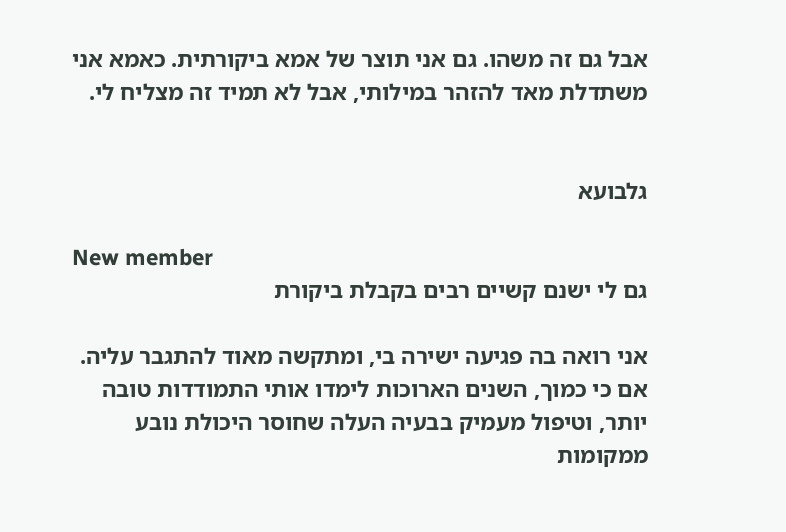אבל גם זה משהו. גם אני תוצר של אמא ביקורתית. כאמא אני משתדלת מאד להזהר במילותי, אבל לא תמיד זה מצליח לי.


גלבועא

New member
גם לי ישנם קשיים רבים בקבלת ביקורת

אני רואה בה פגיעה ישירה בי, ומתקשה מאוד להתגבר עליה. אם כי כמוך, השנים הארוכות לימדו אותי התמודדות טובה יותר, וטיפול מעמיק בבעיה העלה שחוסר היכולת נובע ממקומות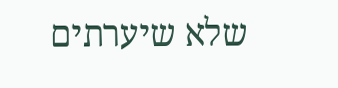שלא שיערתים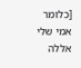[כלומר אמי שלי אללה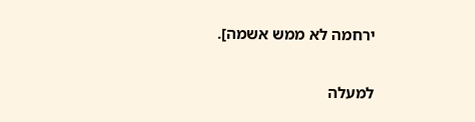ירחמה לא ממש אשמה].

למעלה